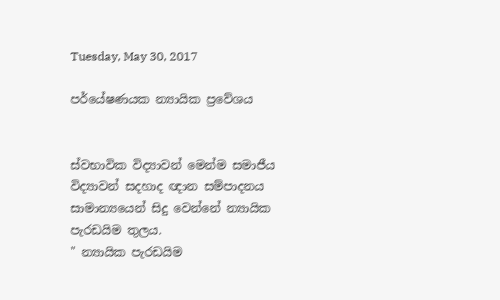Tuesday, May 30, 2017

පර්යේෂණයක න්‍යායික ප්‍රවේශය


ස්වභාවික විද්‍යාවන් මෙන්ම සමාජීය විද්‍යාවන් සදහාද ඥාන සම්පාදනය සාමාන්‍යයෙන් සිදු වෙන්නේ න්‍යායික පැරඩයිම තුලය.
" න්‍යායික පැරඩයිම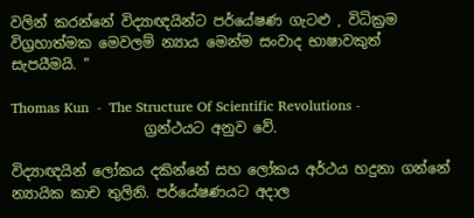වලින් කරන්නේ විද්‍යාඥයින්ට පර්යේෂණ ගැටළු , විධික්‍රම විග්‍රහාත්මක මෙවලම් න්‍යාය මෙන්ම සංවාද භාෂාවකුත් සැපයීමයි. "

Thomas Kun  -  The Structure Of Scientific Revolutions -
                   ග්‍රන්ථයට අනුව වේ.

විද්‍යාඥයින් ලෝකය දකින්නේ සහ ලෝකය අර්ථය හදුනා ගන්නේ න්‍යායික කාච තුලිනි. පර්යේෂණයට අදාල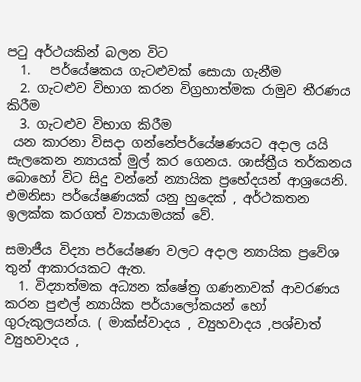පටු අර්ථයකින් බලන විට
  1.   පර්යේෂකය ගැටළුවක් සොයා ගැනීම
  2. ගැටළුව විභාග කරන විග්‍රහාත්මක රාමුව තීරණය කිරීම
  3. ගැටළුව විභාග කිරීම
 යන කාරනා විසදා ගන්නේපර්යේෂණයට අදාල යයි සැලකෙන න්‍යායක් මුල් කර ගෙනය. ශාස්ත්‍රීය තර්කනය බොහෝ විට සිදු වන්නේ න්‍යායික ප්‍රභේදයන් ආශ්‍රයෙනි.
එමනිසා පර්යේෂණයක් යනු හුදෙක් , අර්ථකතන ඉලක්ක කරගත් ව්‍යායාමයක් වේ.

සමාජීය විද්‍යා පර්යේෂණ වලට අදාල න්‍යායික ප්‍රවේශ තුන් ආකාරයකට ඇත.
  1. විද්‍යාත්මක අධ්‍යන ක්ෂේත්‍ර ගණනාවක් ආවරණය කරන පුළුල් න්‍යායික පර්යාලෝකයන් හෝ ගුරුකුලයන්ය. ( මාක්ස්වාදය , ව්‍යුහවාදය ,පශ්චාත් ව්‍යුහවාදය ,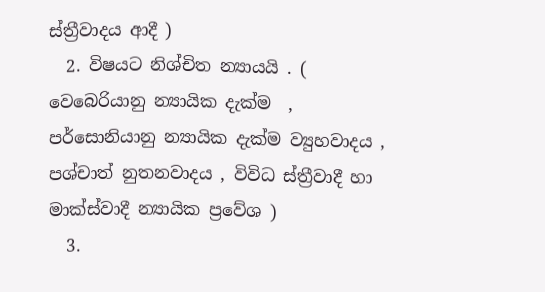ස්ත්‍රීවාදය ආදී )
  2. විෂයට නිශ්චිත න්‍යායයි . ( වෙබෙරියානු න්‍යායික දැක්ම  , පර්සොනියානු න්‍යායික දැක්ම ව්‍යුහවාදය , පශ්චාත් නුතනවාදය , විවිධ ස්ත්‍රීවාදී හා මාක්ස්වාදී න්‍යායික ප්‍රවේශ )
  3.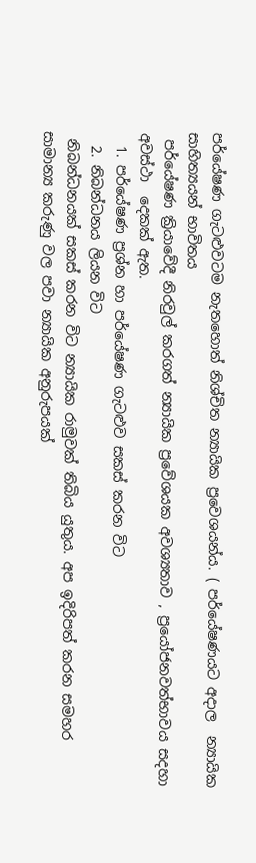පර්යේෂණ ගැටළුවටම නැතහොත් නිශ්චිත න්‍යායික ප්‍රවෙශයන්ය. ( පර්යේෂණයට අදාල  න්‍යායික සාහිත්‍යයන් භාවිතය
 පර්යේෂණ ක්‍රියාවේදී නිරවුල් කරගත් න්‍යායික ප්‍රවේශයක අවශ්‍යතාව , ප්‍රයෝජනවත්භාවය සදහා අවස්ථා  දෙකක් ඇත.
  1. පර්යේෂණ ප්‍රශ්න හා පර්යේෂණ ගැටළුව සකස් කරන විට
  2. නිබන්ධනය ලියන විට
 නිබන්ධනයක් සකස් කරන විට න්‍යායික රාමුවක් තිබිය යුතුය. අප ඉදිරිපත් කරන සමහර සාමාන්‍ය කරුණු වල පවා න්‍යායික අනුරුපයක්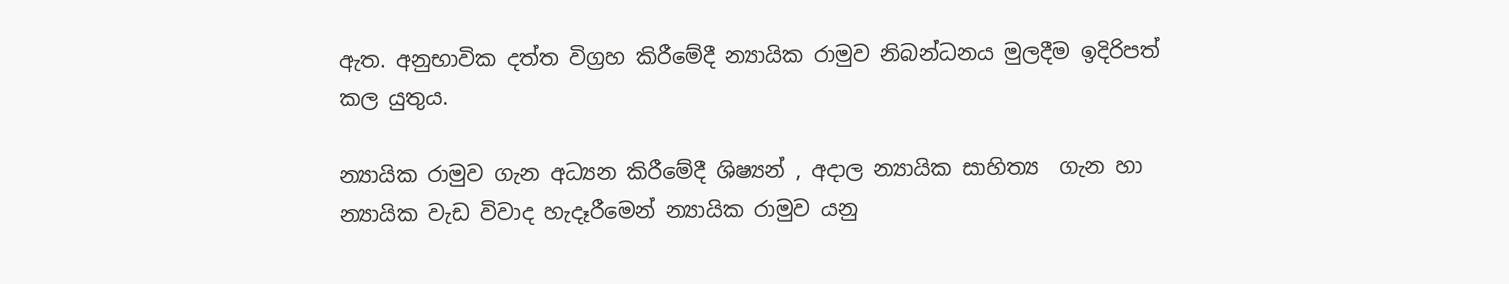ඇත. අනුභාවික දත්ත විග්‍රහ කිරීමේදී න්‍යායික රාමුව නිබන්ධනය මුලදීම ඉදිරිපත් කල යුතුය.

න්‍යායික රාමුව ගැන අධ්‍යන කිරීමේදී ශිෂ්‍යන් , අදාල න්‍යායික සාහිත්‍ය  ගැන හා න්‍යායික වැඩ විවාද හැදෑරීමෙන් න්‍යායික රාමුව යනු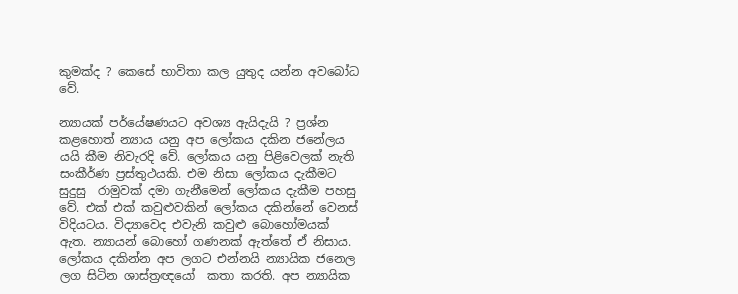කුමක්ද ? කෙසේ භාවිතා කල යුතුද යන්න අවබෝධ වේ.

න්‍යායක් පර්යේෂණයට අවශ්‍ය ඇයිදැයි ? ප්‍රශ්න කළහොත් න්‍යාය යනු අප ලෝකය දකින ජනේලය යයි කීම නිවැරදි වේ. ලෝකය යනු පිළිවෙලක් නැති සංකීර්ණ ප්‍රස්තුථයකි. එම නිසා ලෝකය දැකීමට සුදුසු  රාමුවක් දමා ගැනීමෙන් ලෝකය දැකීම පහසු වේ. එක් එක් කවුළුවකින් ලෝකය දකින්නේ වෙනස් විදියටය. විද්‍යාවෙද එවැනි කවුළු බොහෝමයක්  ඇත. න්‍යායන් බොහෝ ගණනක් ඇත්තේ ඒ නිසාය.
ලෝකය දකින්න අප ලගට එන්නයි න්‍යායික ජනෙල ලග සිටින ශාස්ත්‍රඥයෝ  කතා කරති. අප න්‍යායික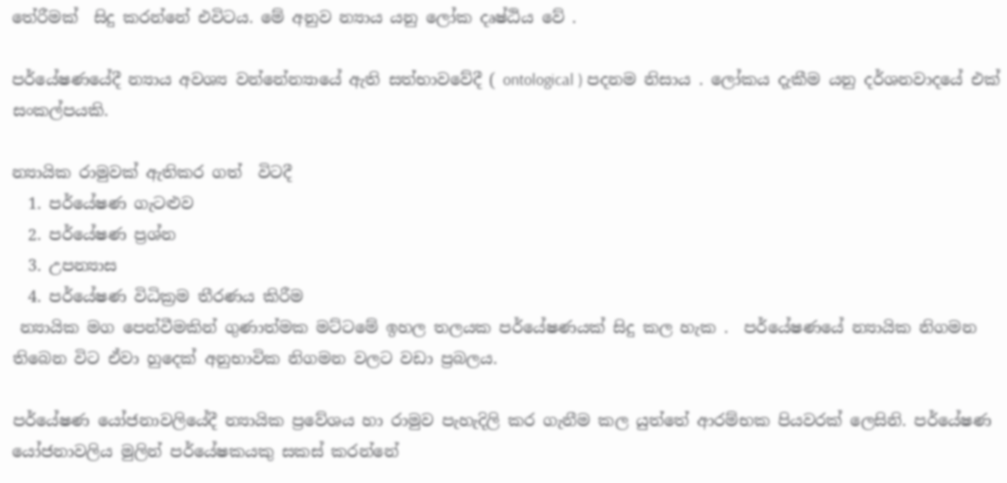තේරීමක්  සිදු කරන්නේ එවිටය. මේ අනුව න්‍යාය යනු ලෝක දෘෂ්ඨිය වේ .

පර්යේෂණයේදී න්‍යාය අවශ්‍ය වන්නේන්‍යායේ ඇති සත්භාවවේදී ( ontological ) පදනම නිසාය . ලෝකය දැකීම යනු දර්ශනවාදයේ එක් සංකල්පයකි.

න්‍යායික රාමුවක් ඇතිකර ගත්  විටදී
  1. පර්යේෂණ ගැටළුව
  2. පර්යේෂණ ප්‍රශ්න
  3. උපන්‍යාස
  4. පර්යේෂණ විධික්‍රම තීරණය කිරීම
 න්‍යායික මග පෙන්වීමකින් ගුණාත්මක මට්ටමේ ඉහල තලයක පර්යේෂණයක් සිදු කල හැක .  පර්යේෂණයේ න්‍යායික නිගමන තිබෙන විට ඒවා හුදෙක් අනුභාවික නිගමන වලට වඩා ප්‍රබලය.

පර්යේෂණ යෝජනාවලියේදී න්‍යායික ප්‍රවේශය හා රාමුව පැහැදිලි කර ගැනීම කල යුත්තේ ආරම්භක පියවරක් ලෙසිනි. පර්යේෂණ යෝජනාවලිය මුලින් පර්යේෂකයකු සකස් කරන්නේ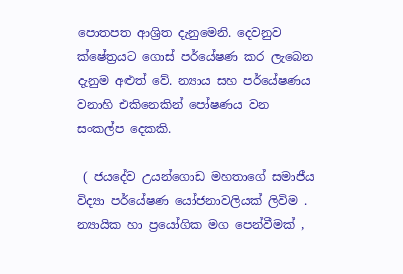පොතපත ආශ්‍රිත දැනුමෙනි. දෙවනුව ක්ෂේත්‍රයට ගොස් පර්යේෂණ කර ලැබෙන දැනුම අළුත් වේ. න්‍යාය සහ පර්යේෂණය වනාහි එකිනෙකින් පෝෂණය වන සංකල්ප දෙකකි.

 ( ජයදේව උයන්ගොඩ මහතාගේ සමාජීය විද්‍යා පර්යේෂණ යෝජනාවලියක් ලිවිම . න්‍යායික හා ප්‍රයෝගික මග පෙන්වීමක් ,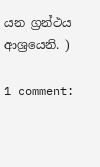යන ග්‍රන්ථය ආශ්‍රයෙනි. )

1 comment: